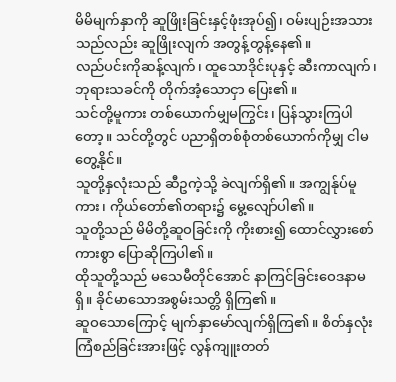မိမိမျက်နှာကို ဆူဖြိုးခြင်းနှင့်ဖုံးအုပ်၍၊ ဝမ်းပျဉ်းအသားသည်လည်း ဆူဖြိုးလျက် အတွန့်တွန့်နေ၏။
လည်ပင်းကိုဆန့်လျက်၊ ထူသောဒိုင်းပုနှင့် ဆီးကာလျက်၊ ဘုရားသခင်ကို တိုက်အံ့သောငှာ ပြေး၏။
သင်တို့မူကား တစ်ယောက်မျှမကြွင်း၊ ပြန်သွားကြပါတော့။ သင်တို့တွင် ပညာရှိတစ်စုံတစ်ယောက်ကိုမျှ ငါမတွေ့နိုင်။
သူတို့နှလုံးသည် ဆီဥကဲ့သို့ ခဲလျက်ရှိ၏။ အကျွန်ုပ်မူကား၊ ကိုယ်တော်၏တရား၌ မွေ့လျော်ပါ၏။
သူတို့သည် မိမိတို့ဆူဝခြင်းကို ကိုးစား၍ ထောင်လွှားစော်ကားစွာ ပြောဆိုကြပါ၏။
ထိုသူတို့သည် မသေမီတိုင်အောင် နာကြင်ခြင်းဝေဒနာမရှိ။ ခိုင်မာသောအစွမ်းသတ္တိ ရှိကြ၏။
ဆူဝသောကြောင့် မျက်နှာမော်လျက်ရှိကြ၏။ စိတ်နှလုံးကြံစည်ခြင်းအားဖြင့် လွန်ကျူးတတ်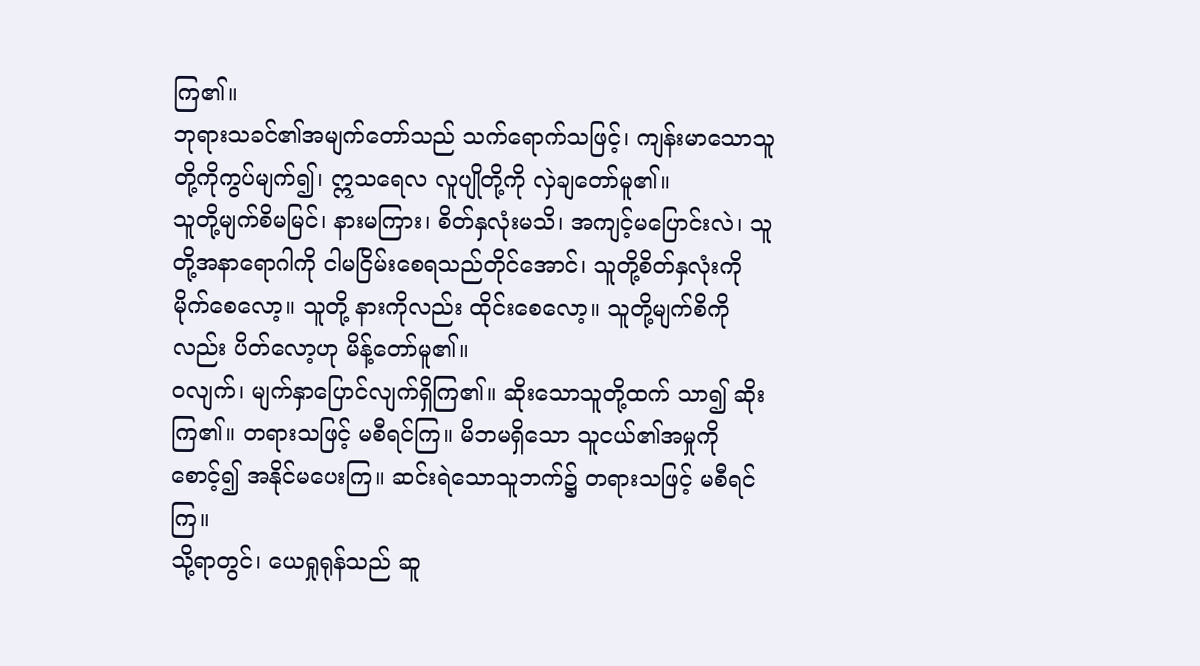ကြ၏။
ဘုရားသခင်၏အမျက်တော်သည် သက်ရောက်သဖြင့်၊ ကျန်းမာသောသူတို့ကိုကွပ်မျက်၍၊ ဣသရေလ လူပျိုတို့ကို လှဲချတော်မူ၏။
သူတို့မျက်စိမမြင်၊ နားမကြား၊ စိတ်နှလုံးမသိ၊ အကျင့်မပြောင်းလဲ၊ သူတို့အနာရောဂါကို ငါမငြိမ်းစေရသည်တိုင်အောင်၊ သူတို့စိတ်နှလုံးကို မိုက်စေလော့။ သူတို့ နားကိုလည်း ထိုင်းစေလော့။ သူတို့မျက်စိကိုလည်း ပိတ်လော့ဟု မိန့်တော်မူ၏။
ဝလျက်၊ မျက်နှာပြောင်လျက်ရှိကြ၏။ ဆိုးသောသူတို့ထက် သာ၍ ဆိုးကြ၏။ တရားသဖြင့် မစီရင်ကြ။ မိဘမရှိသော သူငယ်၏အမှုကိုစောင့်၍ အနိုင်မပေးကြ။ ဆင်းရဲသောသူဘက်၌ တရားသဖြင့် မစီရင်ကြ။
သို့ရာတွင်၊ ယေရှုရုန်သည် ဆူ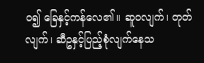ဝ၍ ခြေနှင့်ကန်လေ၏။ ဆူဝလျက်၊ တုတ်လျက်၊ ဆီဥနှင့်ပြည့်စုံလျက်နေသ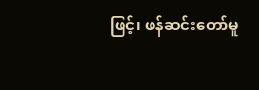ဖြင့်၊ ဖန်ဆင်းတော်မူ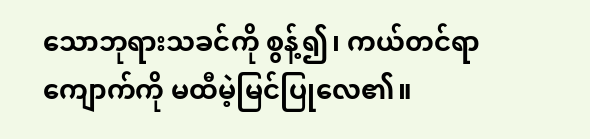သောဘုရားသခင်ကို စွန့်၍၊ ကယ်တင်ရာကျောက်ကို မထီမဲ့မြင်ပြုလေ၏။